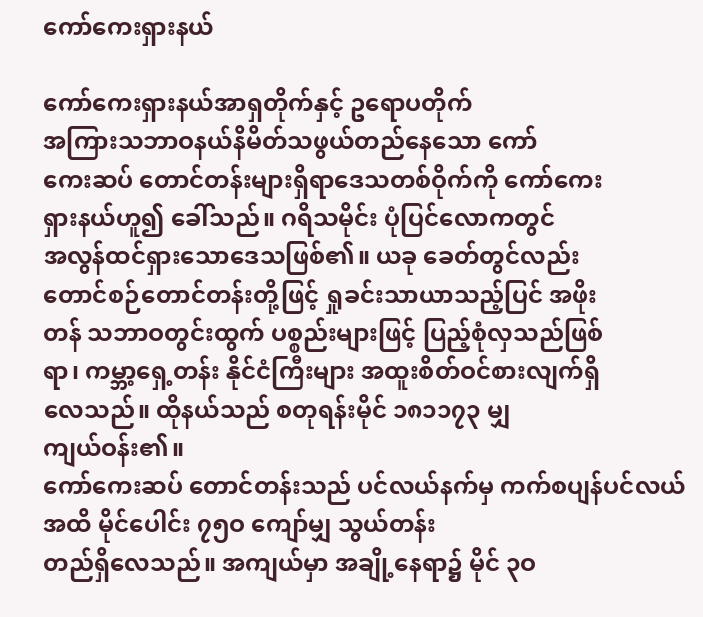ကော်ကေးရှားနယ်

ကော်ကေးရှားနယ်အာရှတိုက်နှင့် ဥရောပတိုက်
အကြားသဘာဝနယ်နိမိတ်သဖွယ်တည်နေသော ကော်
ကေးဆပ် တောင်တန်းများရှိရာဒေသတစ်ဝိုက်ကို ကော်ကေး
ရှားနယ်ဟူ၍ ခေါ်သည်။ ဂရိသမိုင်း ပုံပြင်လောကတွင်
အလွန်ထင်ရှားသောဒေသဖြစ်၏။ ယခု ခေတ်တွင်လည်း
တောင်စဉ်တောင်တန်းတို့ဖြင့် ရှုခင်းသာယာသည့်ပြင် အဖိုး
တန် သဘာဝတွင်းထွက် ပစ္စည်းများဖြင့် ပြည့်စုံလှသည်ဖြစ်
ရာ၊ ကမ္ဘာ့ရှေ့တန်း နိုင်ငံကြီးများ အထူးစိတ်ဝင်စားလျက်ရှိ
လေသည်။ ထိုနယ်သည် စတုရန်းမိုင် ၁၈၁၁၇၃ မျှ
ကျယ်ဝန်း၏။
ကော်ကေးဆပ် တောင်တန်းသည် ပင်လယ်နက်မှ ကက်စပျန်ပင်လယ်အထိ မိုင်ပေါင်း ၇၅ဝ ကျော်မျှ သွယ်တန်း
တည်ရှိလေသည်။ အကျယ်မှာ အချို့နေရာ၌ မိုင် ၃ဝ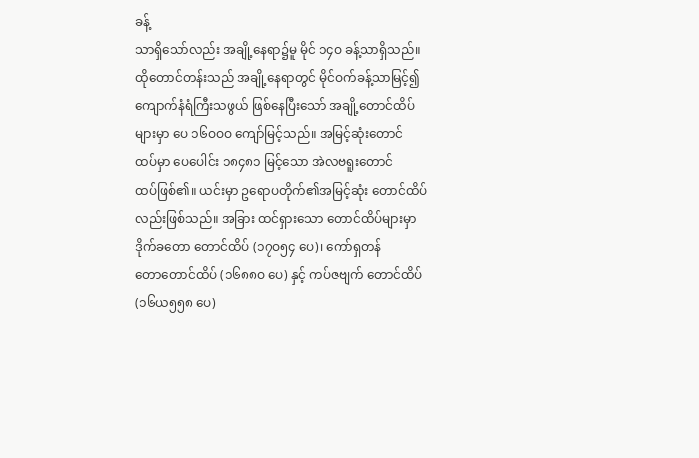ခန့်
သာရှိသော်လည်း အချို့နေရာ၌မူ မိုင် ၁၄ဝ ခန့်သာရှိသည်။
ထိုတောင်တန်းသည် အချို့နေရာတွင် မိုင်ဝက်ခန့်သာမြင့်၍
ကျောက်နံရံကြီးသဖွယ် ဖြစ်နေပြီးသော် အချို့တောင်ထိပ်
များမှာ ပေ ၁၆ဝဝဝ ကျော်မြင့်သည်။ အမြင့်ဆုံးတောင်
ထပ်မှာ ပေပေါင်း ၁၈၄၈၁ မြင့်သော အဲလဗရူးတောင်
ထပ်ဖြစ်၏။ ယင်းမှာ ဥရောပတိုက်၏အမြင့်ဆုံး တောင်ထိပ်
လည်းဖြစ်သည်။ အခြား ထင်ရှားသော တောင်ထိပ်များမှာ
ဒိုက်ခတော တောင်ထိပ် (၁၇ဝ၅၄ ပေ)၊ ကော်ရှတန်
တောတောင်ထိပ် (၁၆၈၈ဝ ပေ) နှင့် ကပ်ဇဗျက် တောင်ထိပ်
(၁၆ယ၅၅၈ ပေ)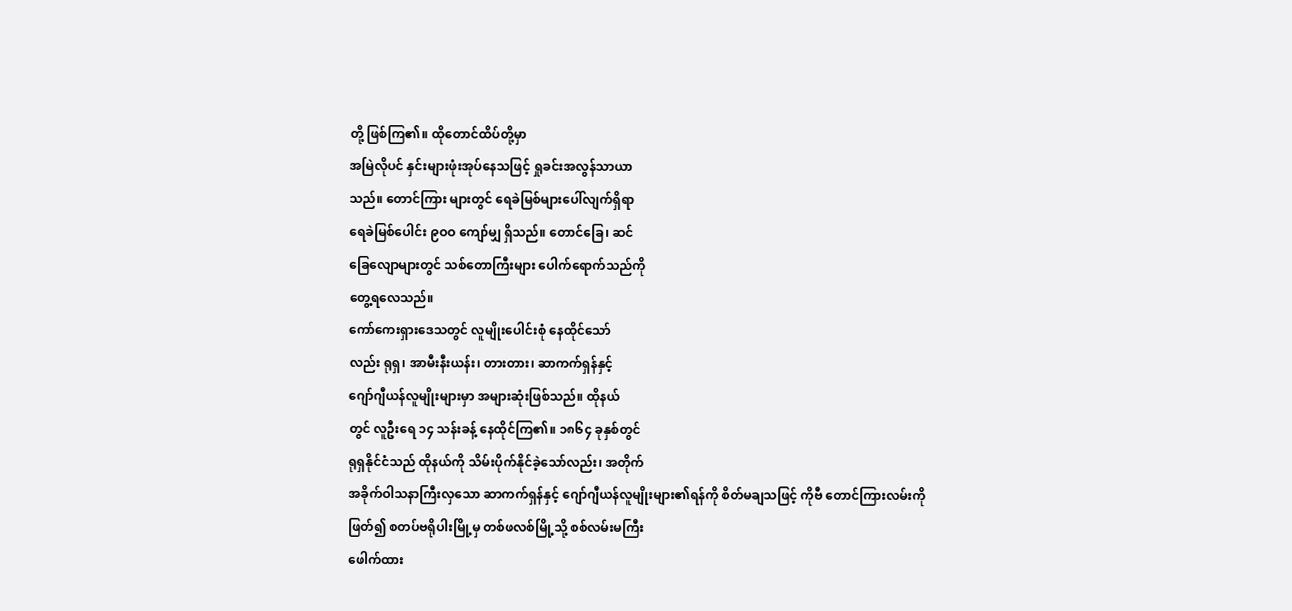တို့ ဖြစ်ကြ၏။ ထိုတောင်ထိပ်တို့မှာ
အမြဲလိုပင် နှင်းများဖုံးအုပ်နေသဖြင့် ရှုခင်းအလွန်သာယာ
သည်။ တောင်ကြား များတွင် ရေခဲမြစ်များပေါ်လျက်ရှိရာ
ရေခဲမြစ်ပေါင်း ၉ဝဝ ကျော်မျှ ရှိသည်။ တောင်ခြေ၊ ဆင်
ခြေလျောများတွင် သစ်တောကြီးများ ပေါက်ရောက်သည်ကို
တွေ့ရလေသည်။
ကော်ကေးရှားဒေသတွင် လူမျိုးပေါင်းစုံ နေထိုင်သော်
လည်း ရုရှ၊ အာမီးနီးယန်း၊ တားတား၊ ဆာကက်ရှန်နှင့်
ဂျော်ဂျီယန်လူမျိုးများမှာ အများဆုံးဖြစ်သည်။ ထိုနယ်
တွင် လူဦးရေ ၁၄ သန်းခန့် နေထိုင်ကြ၏။ ၁၈၆၄ ခုနှစ်တွင်
ရုရှနိုင်ငံသည် ထိုနယ်ကို သိမ်းပိုက်နိုင်ခဲ့သော်လည်း၊ အတိုက်
အခိုက်ဝါသနာကြီးလှသော ဆာကက်ရှန်နှင့် ဂျော်ဂျီယန်လူမျိုးများ၏ရန်ကို စိတ်မချသဖြင့် ကိုဗီ တောင်ကြားလမ်းကို
ဖြတ်၍ စတပ်ဗရိုပါးမြို့မှ တစ်ဖလစ်မြို့သို့ စစ်လမ်းမကြီး
ဖေါက်ထား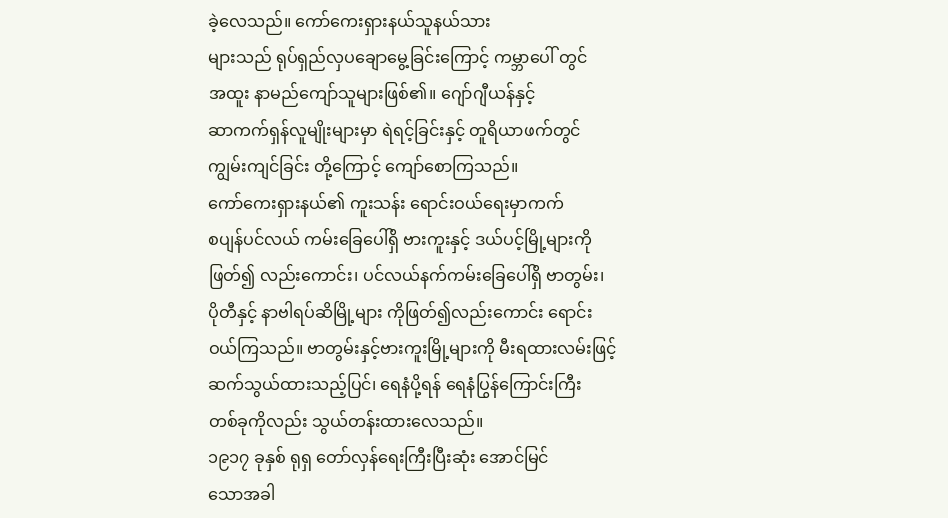ခဲ့လေသည်။ ကော်ကေးရှားနယ်သူနယ်သား
များသည် ရုပ်ရှည်လှပချောမွေ့ခြင်းကြောင့် ကမ္ဘာပေါ် တွင်
အထူး နာမည်ကျော်သူများဖြစ်၏။ ဂျော်ဂျီယန်နှင့်
ဆာကက်ရှန်လူမျိုးများမှာ ရဲရင့်ခြင်းနှင့် တူရိယာဖက်တွင်
ကျွမ်းကျင်ခြင်း တို့ကြောင့် ကျော်စောကြသည်။
ကော်ကေးရှားနယ်၏ ကူးသန်း ရောင်းဝယ်ရေးမှာကက်
စပျန်ပင်လယ် ကမ်းခြေပေါ်ရှိ ဗားကူးနှင့် ဒယ်ပင့်မြို့များကို
ဖြတ်၍ လည်းကောင်း၊ ပင်လယ်နက်ကမ်းခြေပေါ်ရှိ ဗာတွမ်း၊
ပိုတီနှင့် နာဗါရပ်ဆိမြို့များ ကိုဖြတ်၍လည်းကောင်း ရောင်း
ဝယ်ကြသည်။ ဗာတွမ်းနှင့်ဗားကူးမြို့များကို မီးရထားလမ်းဖြင့်
ဆက်သွယ်ထားသည့်ပြင်၊ ရေနံပို့ရန် ရေနံပြွန်ကြောင်းကြီး
တစ်ခုကိုလည်း သွယ်တန်းထားလေသည်။
၁၉၁၇ ခုနှစ် ရုရှ တော်လှန်ရေးကြီးပြီးဆုံး အောင်မြင်
သောအခါ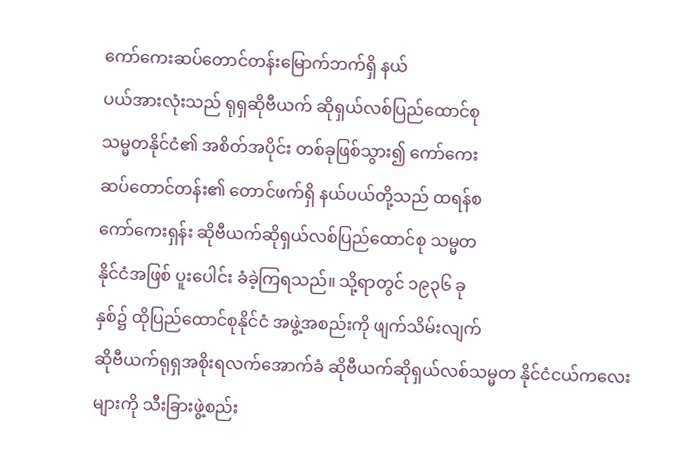ကော်ကေးဆပ်တောင်တန်းမြောက်ဘက်ရှိ နယ်
ပယ်အားလုံးသည် ရုရှဆိုဗီယက် ဆိုရှယ်လစ်ပြည်ထောင်စု
သမ္မတနိုင်ငံ၏ အစိတ်အပိုင်း တစ်ခုဖြစ်သွား၍ ကော်ကေး
ဆပ်တောင်တန်း၏ တောင်ဖက်ရှိ နယ်ပယ်တို့သည် ထရန်စ
ကော်ကေးရှန်း ဆိုဗီယက်ဆိုရှယ်လစ်ပြည်ထောင်စု သမ္မတ
နိုင်ငံအဖြစ် ပူးပေါင်း ခံခဲ့ကြရသည်။ သို့ရာတွင် ၁၉၃၆ ခု
နှစ်၌ ထိုပြည်ထောင်စုနိုင်ငံ အဖွဲ့အစည်းကို ဖျက်သိမ်းလျက်
ဆိုဗီယက်ရုရှအစိုးရလက်အောက်ခံ ဆိုဗီယက်ဆိုရှယ်လစ်သမ္မတ နိုင်ငံငယ်ကလေးများကို သီးခြားဖွဲ့စည်း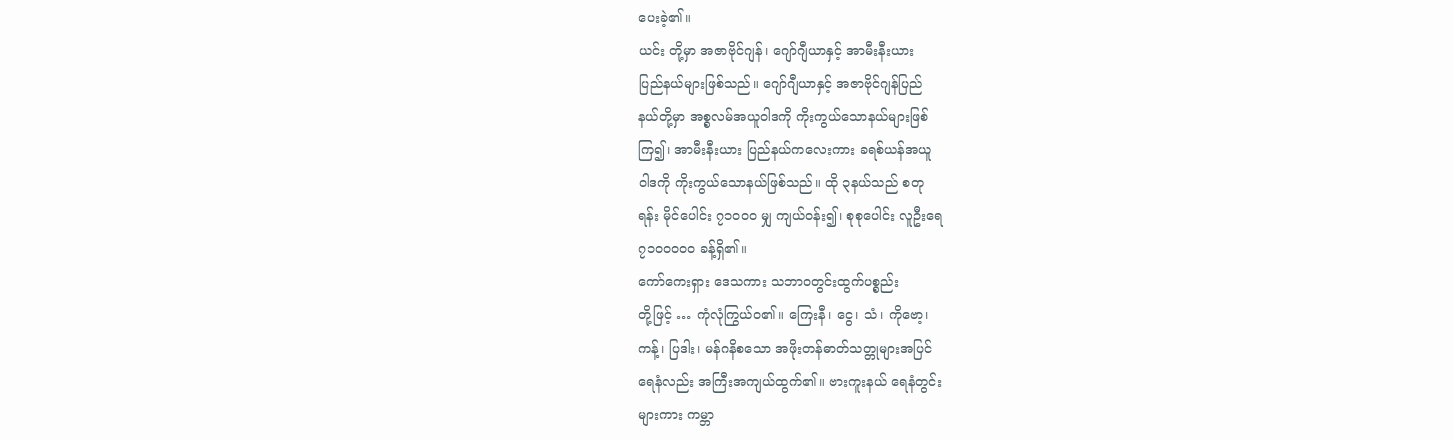ပေးခဲ့၏။
ယင်း တို့မှာ အဇာဗိုင်ဂျန်၊ ဂျော်ဂျီယာနှင့် အာမီးနီးယား
ပြည်နယ်များဖြစ်သည်။ ဂျော်ဂျီယာနှင့် အဇာဗိုင်ဂျန်ပြည်
နယ်တို့မှာ အစ္စလမ်အယူဝါဒကို ကိုးကွယ်သောနယ်များဖြစ်
ကြ၍၊ အာမီးနီးယား ပြည်နယ်ကလေးကား ခရစ်ယန်အယူ
ဝါဒကို ကိုးကွယ်သောနယ်ဖြစ်သည်။ ထို ၃နယ်သည် စတု
ရန်း မိုင်ပေါင်း ၇၁ဝဝဝ မျှ ကျယ်ဝန်း၍၊ စုစုပေါင်း လူဦးရေ
၇၁ဝဝဝဝဝ ခန့်ရှိ၏။
ကော်ကေးရှား ဒေသကား သဘာဝတွင်းထွက်ပစ္စည်း
တို့ဖြင့် … ကုံလုံကြွယ်ဝ၏။ ကြေးနီ၊ ငွေ၊ သံ၊ ကိုဗော့၊
ကန့်၊ ပြဒါး၊ မန်ဂနိစသော အဖိုးတန်ဓာတ်သတ္တုများအပြင်
ရေနံလည်း အကြီးအကျယ်ထွက်၏။ ဗားကူးနယ် ရေနံတွင်း
များကား ကမ္ဘာ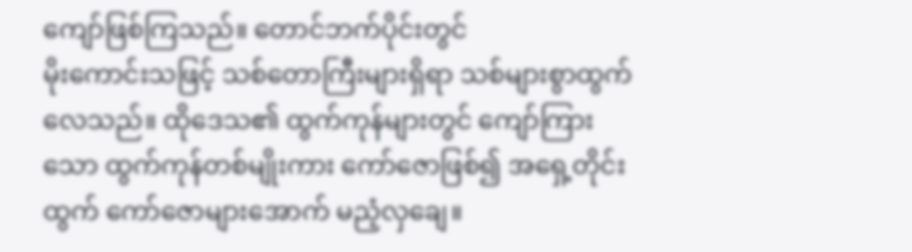ကျော်ဖြစ်ကြသည်။ တောင်ဘက်ပိုင်းတွင်
မိုးကောင်းသဖြင့် သစ်တောကြီးများရှိရာ သစ်များစွာထွက်
လေသည်။ ထိုဒေသ၏ ထွက်ကုန်များတွင် ကျော်ကြား
သော ထွက်ကုန်တစ်မျိုးကား ကော်ဇောဖြစ်၍ အရှေ့တိုင်း
ထွက် ကော်ဇောများအောက် မညံ့လှချေ။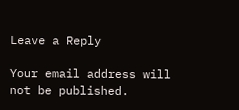Leave a Reply

Your email address will not be published.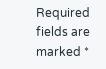Required fields are marked *